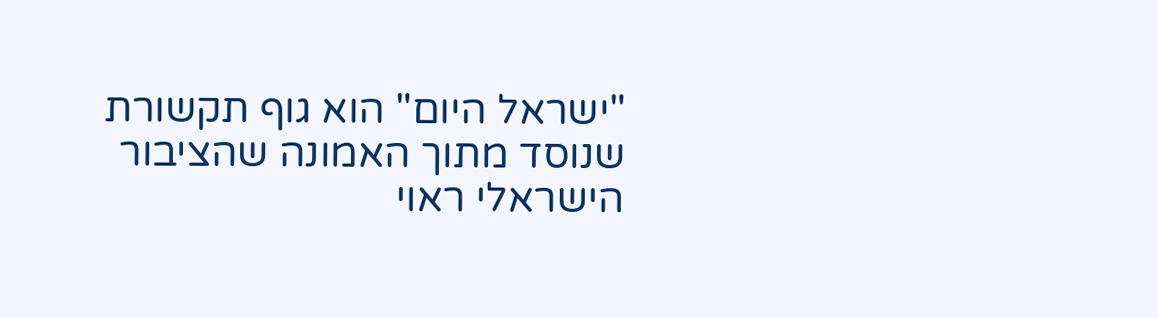"ישראל היום" הוא גוף תקשורת שנוסד מתוך האמונה שהציבור הישראלי ראוי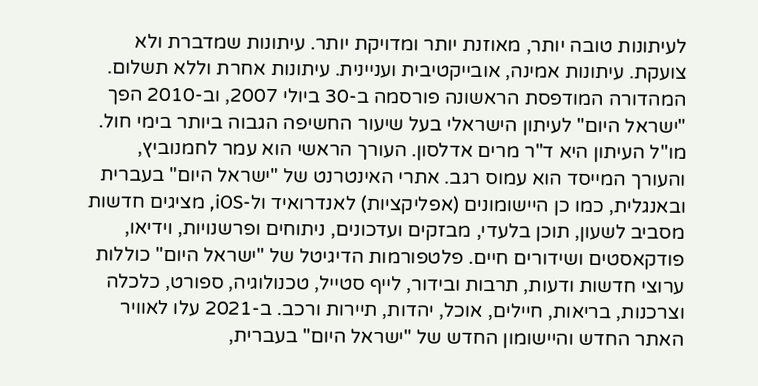לעיתונות טובה יותר, מאוזנת יותר ומדויקת יותר. עיתונות שמדברת ולא צועקת. עיתונות אמינה, אובייקטיבית ועניינית. עיתונות אחרת וללא תשלום. המהדורה המודפסת הראשונה פורסמה ב-30 ביולי 2007, וב-2010 הפך "ישראל היום" לעיתון הישראלי בעל שיעור החשיפה הגבוה ביותר בימי חול. מו"ל העיתון היא ד"ר מרים אדלסון. העורך הראשי הוא עמר לחמנוביץ, והעורך המייסד הוא עמוס רגב. אתרי האינטרנט של "ישראל היום" בעברית ובאנגלית, כמו כן היישומונים (אפליקציות) לאנדרואיד ול-iOS, מציגים חדשות מסביב לשעון, תוכן בלעדי, מבזקים ועדכונים, ניתוחים ופרשנויות, וידיאו, פודקאסטים ושידורים חיים. פלטפורמות הדיגיטל של "ישראל היום" כוללות ערוצי חדשות ודעות, תרבות ובידור, לייף סטייל, טכנולוגיה, ספורט, כלכלה וצרכנות, בריאות, חיילים, אוכל, יהדות, תיירות ורכב. ב-2021 עלו לאוויר האתר החדש והיישומון החדש של "ישראל היום" בעברית,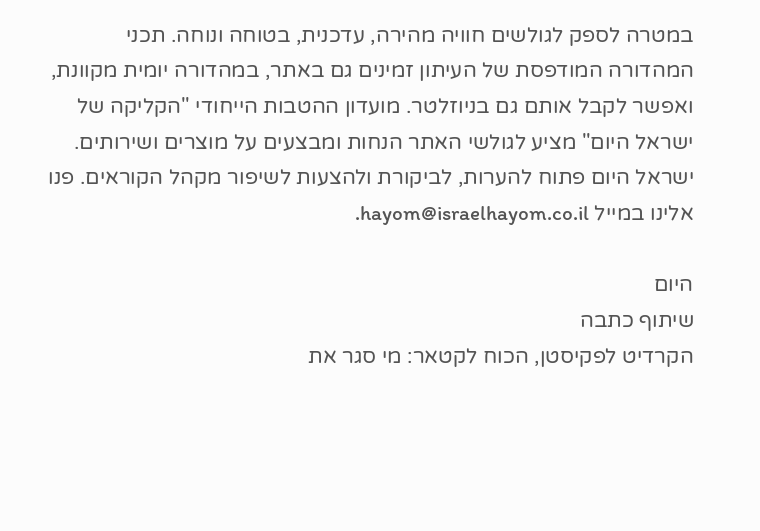במטרה לספק לגולשים חוויה מהירה, עדכנית, בטוחה ונוחה. תכני המהדורה המודפסת של העיתון זמינים גם באתר, במהדורה יומית מקוונת, ואפשר לקבל אותם גם בניוזלטר. מועדון ההטבות הייחודי "הקליקה של ישראל היום" מציע לגולשי האתר הנחות ומבצעים על מוצרים ושירותים. ישראל היום פתוח להערות, לביקורת ולהצעות לשיפור מקהל הקוראים. פנו אלינו במייל hayom@israelhayom.co.il.

היום
שיתוף כתבה
הקרדיט לפקיסטן, הכוח לקטאר: מי סגר את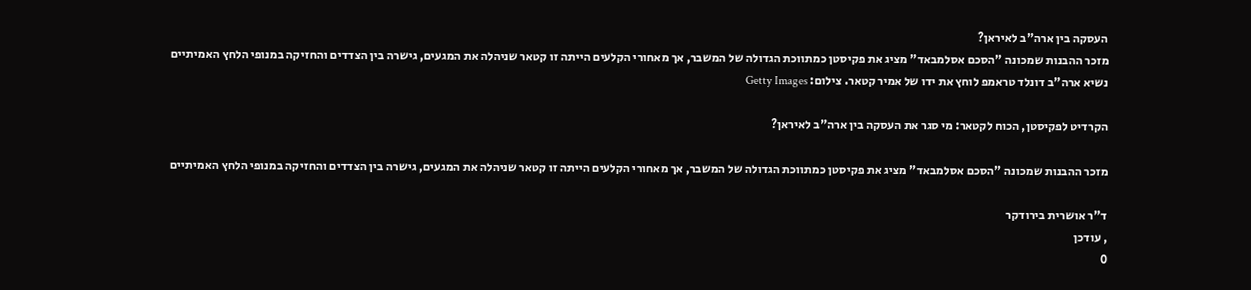העסקה בין ארה"ב לאיראן?
מזכר ההבנות שמכונה "הסכם אסלמבאד" מציג את פקיסטן כמתווכת הגדולה של המשבר, אך מאחורי הקלעים הייתה זו קטאר שניהלה את המגעים, גישרה בין הצדדים והחזיקה במנופי הלחץ האמיתיים
נשיא ארה"ב דונלד טראמפ לוחץ את ידו של אמיר קטאר. צילום: Getty Images

הקרדיט לפקיסטן, הכוח לקטאר: מי סגר את העסקה בין ארה"ב לאיראן?

מזכר ההבנות שמכונה "הסכם אסלמבאד" מציג את פקיסטן כמתווכת הגדולה של המשבר, אך מאחורי הקלעים הייתה זו קטאר שניהלה את המגעים, גישרה בין הצדדים והחזיקה במנופי הלחץ האמיתיים

ד"ר אושרית בירודקר
, עודכן
0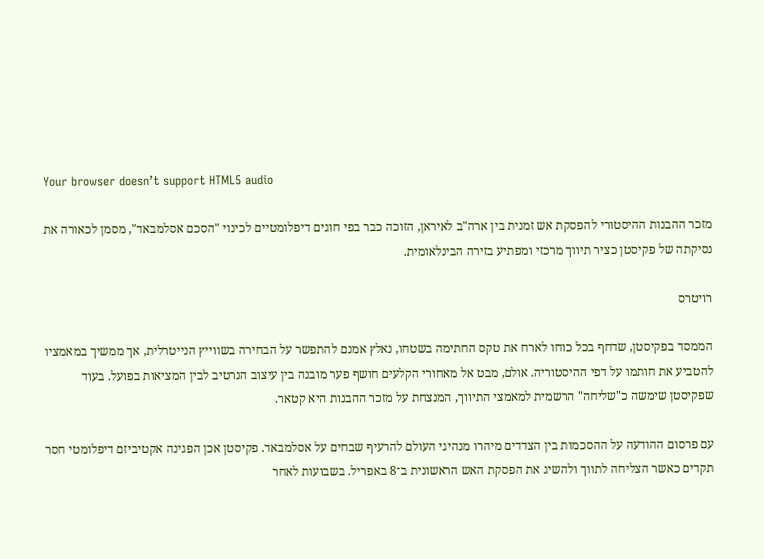Your browser doesn’t support HTML5 audio

מזכר ההבנות ההיסטורי להפסקת אש זמנית בין ארה"ב לאיראן, הזוכה כבר בפי חוגים דיפלומטיים לכינוי "הסכם אסלמבאד", מסמן לכאורה את נסיקתה של פקיסטן כציר תיווך מרכזי ומפתיע בזירה הבינלאומית.

רויטרס

הממסד בפקיסטן, שדחף בכל כוחו לארח את טקס החתימה בשטחו, נאלץ אמנם להתפשר על הבחירה בשווייץ הנייטרלית, אך ממשיך במאמציו להטביע את חותמו על דפי ההיסטוריה. אולם, מבט אל מאחורי הקלעים חושף פער מובנה בין עיצוב הנרטיב לבין המציאות בפועל. בעוד שפקיסטן שימשה כ"שליחה" הרשמית למאמצי התיווך, המנצחת על מזכר ההבנות היא קטאר.

עם פרסום ההודעה על ההסכמות בין הצדדים מיהרו מנהיגי העולם להרעיף שבחים על אסלמבאד. פקיסטן אכן הפגינה אקטיביזם דיפלומטי חסר תקדים כאשר הצליחה לתווך ולהשיג את הפסקת האש הראשונית ב־8 באפריל. בשבועות לאחר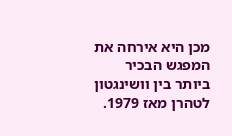מכן היא אירחה את המפגש הבכיר ביותר בין וושינגטון לטהרן מאז 1979.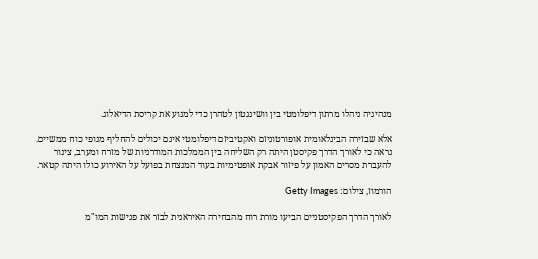מנהיגיה ניהלו מרתון דיפלומטי בין וושינגטון לטהרן כדי למנוע את קריסת הדיאלוג.

אלא שבזירה הבינלאומית אופורטוניזם ואקטיביזם דיפלומטי אינם יכולים להחליף מנופי כוח ממשיים. נראה כי לאורך הדרך פקיסטן היתה רק השליחה בין הממלכות המודרניות של מזרח ומערב, צינור להעברת מסרים האמון על פיזור אבקת אופטימיות בעוד המנצחת בפועל על האירוע כולו היתה קטאר.

הורמוז, צילום: Getty Images

לאורך הדרך הפקיסטניים הביעו מורת רוח מהבחירה האיראנית לבזר את פגישות המו"מ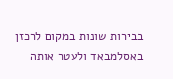בבירות שונות במקום לרכזן באסלמבאד ולעטר אותה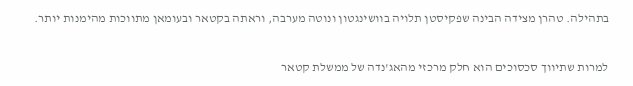בתהילה. טהרן מצידה הבינה שפקיסטן תלויה בוושינגטון ונוטה מערבה, וראתה בקטאר ובעומאן מתווכות מהימנות יותר.

למרות שתיווך סכסוכים הוא חלק מרכזי מהאג'נדה של ממשלת קטאר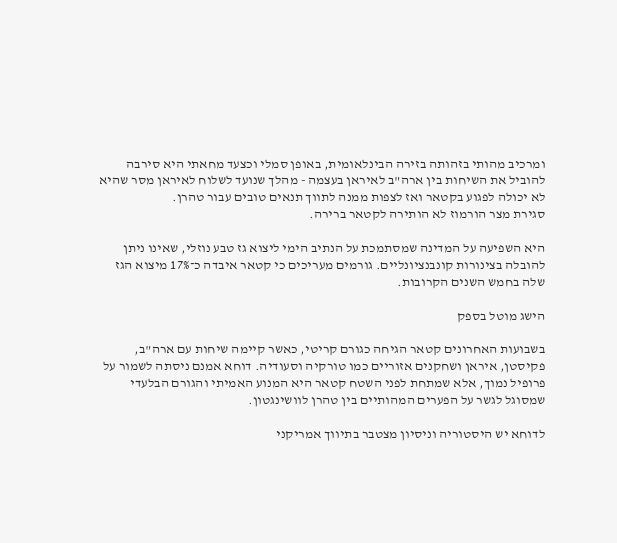ומרכיב מהותי בזהותה בזירה הבינלאומית, באופן סמלי וכצעד מחאתי היא סירבה להוביל את השיחות בין ארה"ב לאיראן בעצמה - מהלך שנועד לשלוח לאיראן מסר שהיא לא יכולה לפגוע בקטאר ואז לצפות ממנה לתווך תנאים טובים עבור טהרן.
סגירת מצר הורמוז לא הותירה לקטאר ברירה.

היא השפיעה על המדינה שמסתמכת על הנתיב הימי ליצוא גז טבע נוזלי, שאינו ניתן להובלה בצינורות קונבנציונליים. גורמים מעריכים כי קטאר איבדה כ־17% מיצוא הגז שלה בחמש השנים הקרובות.

הישג מוטל בספק

בשבועות האחרונים קטאר הגיחה כגורם קריטי, כאשר קיימה שיחות עם ארה"ב, פקיסטן, איראן ושחקנים אזוריים כמו טורקיה וסעודיה. דוחא אמנם ניסתה לשמור על פרופיל נמוך, אלא שמתחת לפני השטח קטאר היא המנוע האמיתי והגורם הבלעדי שמסוגל לגשר על הפערים המהותיים בין טהרן לוושינגטון.

לדוחא יש היסטוריה וניסיון מצטבר בתיווך אמריקני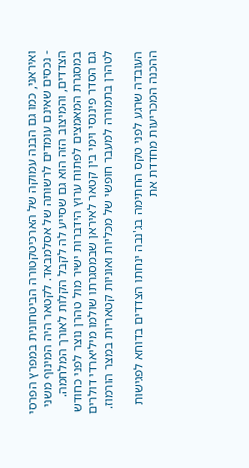ואיראני, כמו גם הבנה עמוקה של הארכיטקטורה הביטחונית במפרץ הפרסי - נכסים שאינם עומדים לרשותה של אסלמבאד. לקטאר היה המינוף משני הצדדים, והמיצוב הזה הוא גם שסייע לה לקבל הקלות לאורך המלחמה. במסגרת המאמצים לפתוח ערוץ הידברות ישיר מול טהרן נוצר לפני כחודש גם הסדר פיננסי וימי בין קטאר לאיראן שבמסגרתו שולמו מיליארדי דולרים לטהרן בתמורה למעבר חופשי של מכליות ואוניות קטאריות במצר הורמוז.

העובדה שרגע לפני טקס החתימה בג'נבה ינחתו הצדדים בדוחא לפגישות ההכנה המכריעות מחדדת את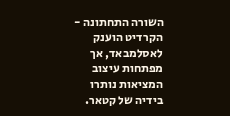השורה התחתונה - הקרדיט הוענק לאסלמבאד, אך מפתחות עיצוב המציאות נותרו בידיה של קטאר.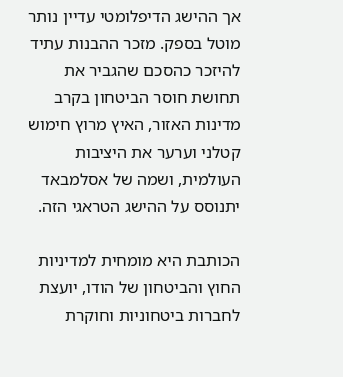אך ההישג הדיפלומטי עדיין נותר מוטל בספק. מזכר ההבנות עתיד להיזכר כהסכם שהגביר את תחושת חוסר הביטחון בקרב מדינות האזור, האיץ מרוץ חימוש קטלני וערער את היציבות העולמית, ושמה של אסלמבאד יתנוסס על ההישג הטראגי הזה.

הכותבת היא מומחית למדיניות החוץ והביטחון של הודו, יועצת לחברות ביטחוניות וחוקרת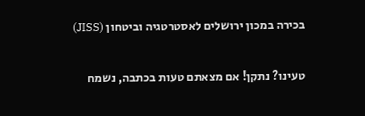בכירה במכון ירושלים לאסטרטגיה וביטחון (JISS)

טעינו? נתקן! אם מצאתם טעות בכתבה, נשמח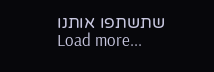שתשתפו אותנו
Load more...